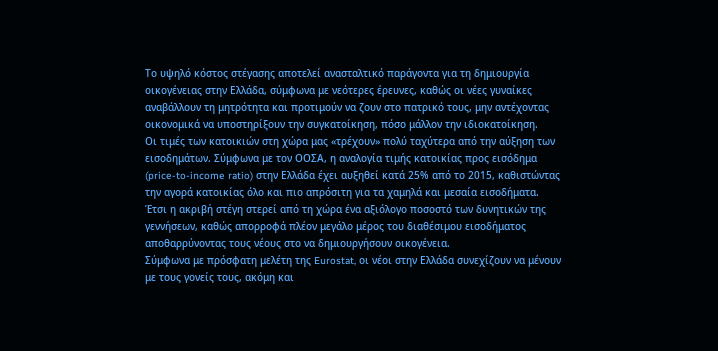Το υψηλό κόστος στέγασης αποτελεί ανασταλτικό παράγοντα για τη δημιουργία οικογένειας στην Ελλάδα, σύμφωνα με νεότερες έρευνες, καθώς οι νέες γυναίκες αναβάλλουν τη μητρότητα και προτιμούν να ζουν στο πατρικό τους, μην αντέχοντας οικονομικά να υποστηρίξουν την συγκατοίκηση, πόσο μάλλον την ιδιοκατοίκηση.
Οι τιμές των κατοικιών στη χώρα μας «τρέχουν» πολύ ταχύτερα από την αύξηση των εισοδημάτων. Σύμφωνα με τον ΟΟΣΑ, η αναλογία τιμής κατοικίας προς εισόδημα (price-to-income ratio) στην Ελλάδα έχει αυξηθεί κατά 25% από το 2015, καθιστώντας την αγορά κατοικίας όλο και πιο απρόσιτη για τα χαμηλά και μεσαία εισοδήματα.
Έτσι η ακριβή στέγη στερεί από τη χώρα ένα αξιόλογο ποσοστό των δυνητικών της γεννήσεων, καθώς απορροφά πλέον μεγάλο μέρος του διαθέσιμου εισοδήματος αποθαρρύνοντας τους νέους στο να δημιουργήσουν οικογένεια.
Σύμφωνα με πρόσφατη μελέτη της Eurostat, οι νέοι στην Ελλάδα συνεχίζουν να μένουν με τους γονείς τους, ακόμη και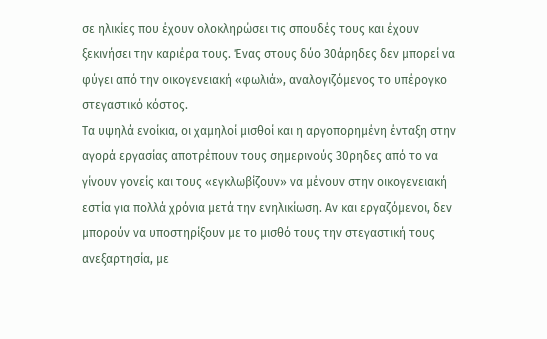σε ηλικίες που έχουν ολοκληρώσει τις σπουδές τους και έχουν ξεκινήσει την καριέρα τους. Ένας στους δύο 30άρηδες δεν μπορεί να φύγει από την οικογενειακή «φωλιά», αναλογιζόμενος το υπέρογκο στεγαστικό κόστος.
Τα υψηλά ενοίκια, οι χαμηλοί μισθοί και η αργοπορημένη ένταξη στην αγορά εργασίας αποτρέπουν τους σημερινούς 30ρηδες από το να γίνουν γονείς και τους «εγκλωβίζουν» να μένουν στην οικογενειακή εστία για πολλά χρόνια μετά την ενηλικίωση. Αν και εργαζόμενοι, δεν μπορούν να υποστηρίξουν με το μισθό τους την στεγαστική τους ανεξαρτησία, με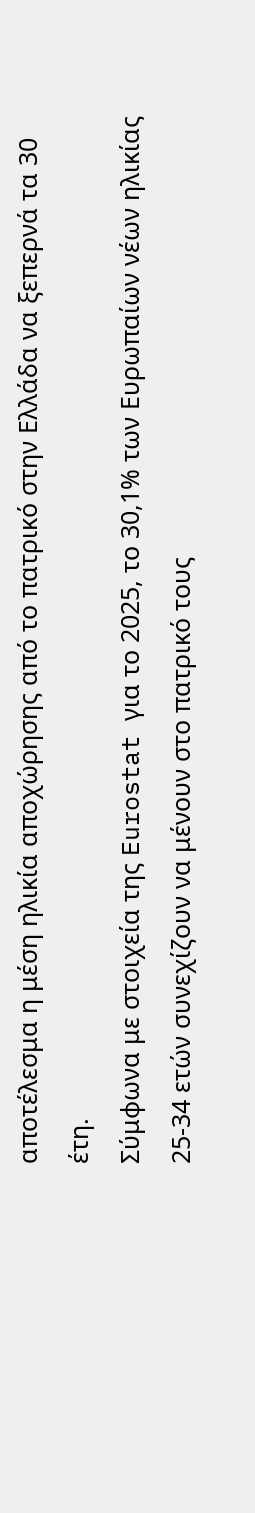αποτέλεσμα η μέση ηλικία αποχώρησης από το πατρικό στην Ελλάδα να ξεπερνά τα 30 έτη.
Σύμφωνα με στοιχεία της Eurostat για το 2025, το 30,1% των Ευρωπαίων νέων ηλικίας 25-34 ετών συνεχίζουν να μένουν στο πατρικό τους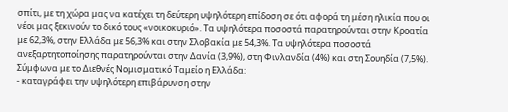σπίτι, με τη χώρα μας να κατέχει τη δεύτερη υψηλότερη επίδοση σε ότι αφορά τη μέση ηλικία που οι νέοι μας ξεκινούν το δικό τους «νοικοκυριό». Τα υψηλότερα ποσοστά παρατηρούνται στην Κροατία με 62,3%, στην Ελλάδα με 56,3% και στην Σλοβακία με 54,3%. Τα υψηλότερα ποσοστά ανεξαρτητοποίησης παρατηρούνται στην Δανία (3,9%), στη Φινλανδία (4%) και στη Σουηδία (7,5%).
Σύμφωνα με το Διεθνές Νομισματικό Ταμείο η Ελλάδα:
- καταγράφει την υψηλότερη επιβάρυνση στην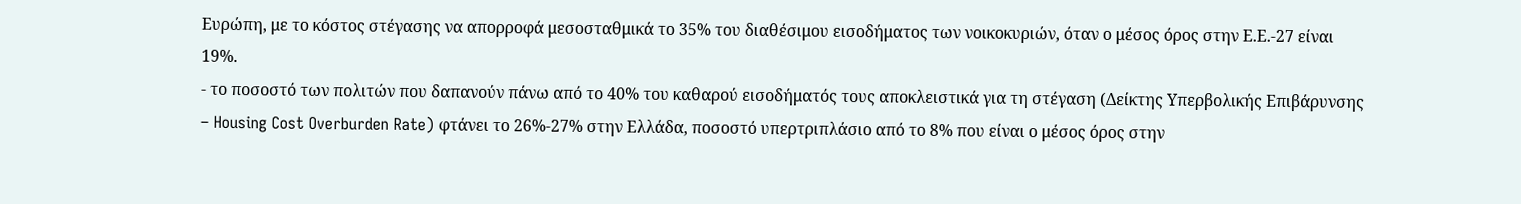Ευρώπη, με το κόστος στέγασης να απορροφά μεσοσταθμικά το 35% του διαθέσιμου εισοδήματος των νοικοκυριών, όταν ο μέσος όρος στην Ε.Ε.-27 είναι 19%.
- το ποσοστό των πολιτών που δαπανούν πάνω από το 40% του καθαρού εισοδήματός τους αποκλειστικά για τη στέγαση (Δείκτης Υπερβολικής Επιβάρυνσης – Housing Cost Overburden Rate) φτάνει το 26%-27% στην Ελλάδα, ποσοστό υπερτριπλάσιο από το 8% που είναι ο μέσος όρος στην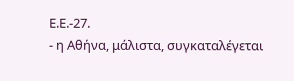Ε.Ε.-27.
- η Αθήνα, μάλιστα, συγκαταλέγεται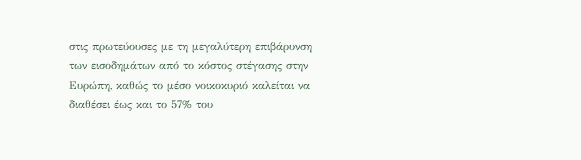στις πρωτεύουσες με τη μεγαλύτερη επιβάρυνση των εισοδημάτων από το κόστος στέγασης στην Ευρώπη, καθώς το μέσο νοικοκυριό καλείται να διαθέσει έως και το 57% του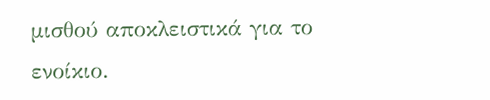μισθού αποκλειστικά για το ενοίκιο.